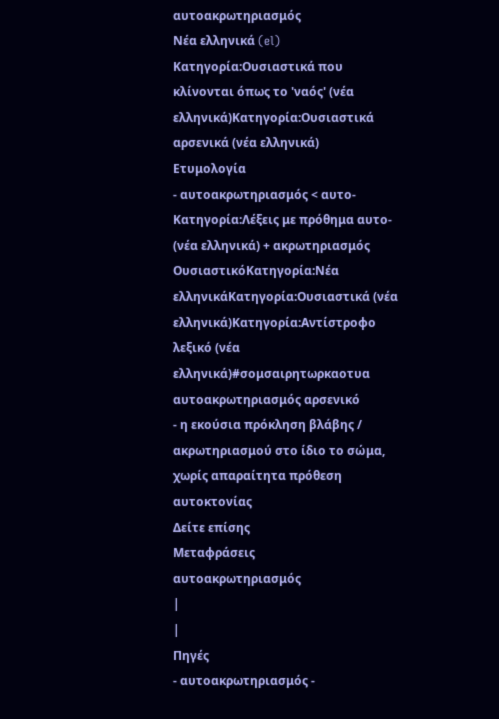αυτοακρωτηριασμός
Νέα ελληνικά (el)
Κατηγορία:Ουσιαστικά που κλίνονται όπως το 'ναός' (νέα ελληνικά)Κατηγορία:Ουσιαστικά αρσενικά (νέα ελληνικά)
Ετυμολογία
- αυτοακρωτηριασμός < αυτο-Κατηγορία:Λέξεις με πρόθημα αυτο- (νέα ελληνικά) + ακρωτηριασμός
ΟυσιαστικόΚατηγορία:Νέα ελληνικάΚατηγορία:Ουσιαστικά (νέα ελληνικά)Κατηγορία:Αντίστροφο λεξικό (νέα ελληνικά)#σομσαιρητωρκαοτυα
αυτοακρωτηριασμός αρσενικό
- η εκούσια πρόκληση βλάβης / ακρωτηριασμού στο ίδιο το σώμα, χωρίς απαραίτητα πρόθεση αυτοκτονίας
Δείτε επίσης
Μεταφράσεις
αυτοακρωτηριασμός
|
|
Πηγές
- αυτοακρωτηριασμός -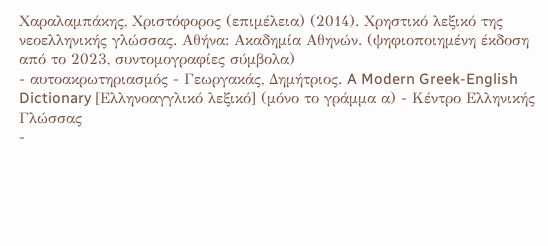Χαραλαμπάκης, Χριστόφορος (επιμέλεια) (2014). Χρηστικό λεξικό της νεοελληνικής γλώσσας. Αθήνα: Ακαδημία Αθηνών. (ψηφιοποιημένη έκδοση από το 2023, συντομογραφίες σύμβολα)
- αυτοακρωτηριασμός - Γεωργακάς, Δημήτριος. A Modern Greek-English Dictionary [Ελληνοαγγλικό λεξικό] (μόνο το γράμμα α) - Κέντρο Ελληνικής Γλώσσας
-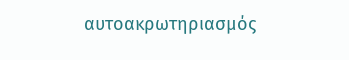αυτοακρωτηριασμός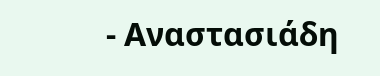- Αναστασιάδη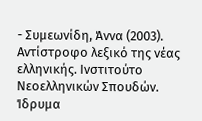- Συμεωνίδη, Άννα (2003). Αντίστροφο λεξικό της νέας ελληνικής. Ινστιτούτο Νεοελληνικών Σπουδών. Ίδρυμα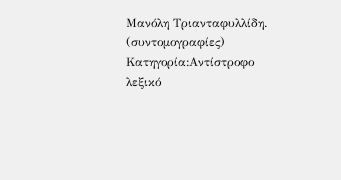Μανόλη Τριανταφυλλίδη. (συντομογραφίες) Κατηγορία:Αντίστροφο λεξικό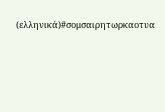(ελληνικά)#σομσαιρητωρκαοτυα